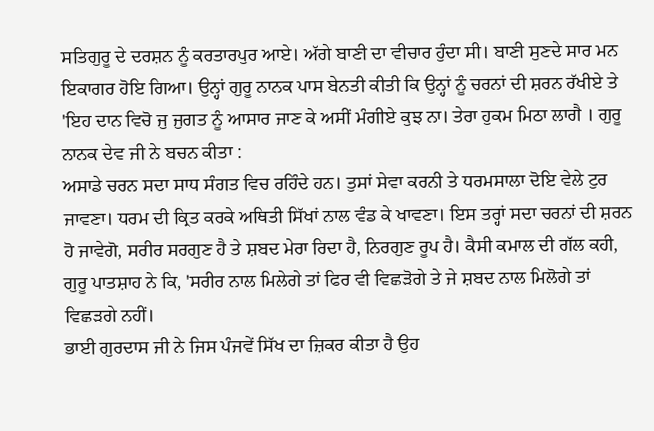ਸਤਿਗੁਰੂ ਦੇ ਦਰਸ਼ਨ ਨੂੰ ਕਰਤਾਰਪੁਰ ਆਏ। ਅੱਗੇ ਬਾਣੀ ਦਾ ਵੀਚਾਰ ਹੁੰਦਾ ਸੀ। ਬਾਣੀ ਸੁਣਦੇ ਸਾਰ ਮਨ ਇਕਾਗਰ ਹੋਇ ਗਿਆ। ਉਨ੍ਹਾਂ ਗੁਰੂ ਨਾਨਕ ਪਾਸ ਬੇਨਤੀ ਕੀਤੀ ਕਿ ਉਨ੍ਹਾਂ ਨੂੰ ਚਰਨਾਂ ਦੀ ਸ਼ਰਨ ਰੱਖੀਏ ਤੇ 'ਇਹ ਦਾਨ ਵਿਚੋ ਜੁ ਜੁਗਤ ਨੂੰ ਆਸਾਰ ਜਾਣ ਕੇ ਅਸੀਂ ਮੰਗੀਏ ਕੁਝ ਨਾ। ਤੇਰਾ ਹੁਕਮ ਮਿਠਾ ਲਾਗੈ । ਗੁਰੂ ਨਾਨਕ ਦੇਵ ਜੀ ਨੇ ਬਚਨ ਕੀਤਾ :
ਅਸਾਡੇ ਚਰਨ ਸਦਾ ਸਾਧ ਸੰਗਤ ਵਿਚ ਰਹਿੰਦੇ ਹਨ। ਤੁਸਾਂ ਸੇਵਾ ਕਰਨੀ ਤੇ ਧਰਮਸਾਲਾ ਦੋਇ ਵੇਲੇ ਟੁਰ ਜਾਵਣਾ। ਧਰਮ ਦੀ ਕ੍ਰਿਤ ਕਰਕੇ ਅਥਿਤੀ ਸਿੱਖਾਂ ਨਾਲ ਵੰਡ ਕੇ ਖਾਵਣਾ। ਇਸ ਤਰ੍ਹਾਂ ਸਦਾ ਚਰਨਾਂ ਦੀ ਸ਼ਰਨ ਹੋ ਜਾਵੇਗੋ, ਸਰੀਰ ਸਰਗੁਣ ਹੈ ਤੇ ਸ਼ਬਦ ਮੇਰਾ ਰਿਦਾ ਹੈ, ਨਿਰਗੁਣ ਰੂਪ ਹੈ। ਕੈਸੀ ਕਮਾਲ ਦੀ ਗੱਲ ਕਹੀ, ਗੁਰੂ ਪਾਤਸ਼ਾਹ ਨੇ ਕਿ, 'ਸਰੀਰ ਨਾਲ ਮਿਲੇਗੇ ਤਾਂ ਫਿਰ ਵੀ ਵਿਛੜੋਗੇ ਤੇ ਜੇ ਸ਼ਬਦ ਨਾਲ ਮਿਲੋਗੇ ਤਾਂ ਵਿਛੜਗੇ ਨਹੀਂ।
ਭਾਈ ਗੁਰਦਾਸ ਜੀ ਨੇ ਜਿਸ ਪੰਜਵੇਂ ਸਿੱਖ ਦਾ ਜ਼ਿਕਰ ਕੀਤਾ ਹੈ ਉਹ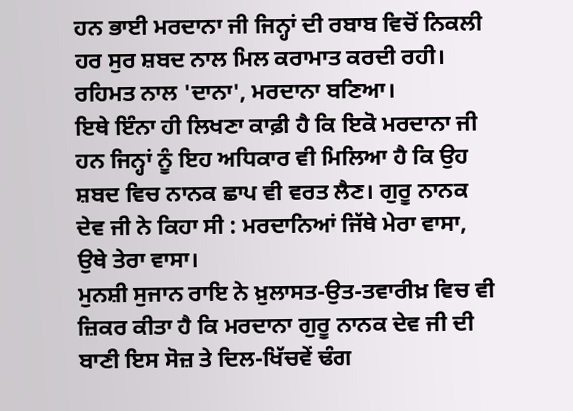ਹਨ ਭਾਈ ਮਰਦਾਨਾ ਜੀ ਜਿਨ੍ਹਾਂ ਦੀ ਰਬਾਬ ਵਿਚੋਂ ਨਿਕਲੀ ਹਰ ਸੁਰ ਸ਼ਬਦ ਨਾਲ ਮਿਲ ਕਰਾਮਾਤ ਕਰਦੀ ਰਹੀ। ਰਹਿਮਤ ਨਾਲ 'ਦਾਨਾ', ਮਰਦਾਨਾ ਬਣਿਆ।
ਇਥੇ ਇੰਨਾ ਹੀ ਲਿਖਣਾ ਕਾਫ਼ੀ ਹੈ ਕਿ ਇਕੋ ਮਰਦਾਨਾ ਜੀ ਹਨ ਜਿਨ੍ਹਾਂ ਨੂੰ ਇਹ ਅਧਿਕਾਰ ਵੀ ਮਿਲਿਆ ਹੈ ਕਿ ਉਹ ਸ਼ਬਦ ਵਿਚ ਨਾਨਕ ਛਾਪ ਵੀ ਵਰਤ ਲੈਣ। ਗੁਰੂ ਨਾਨਕ ਦੇਵ ਜੀ ਨੇ ਕਿਹਾ ਸੀ : ਮਰਦਾਨਿਆਂ ਜਿੱਥੇ ਮੇਰਾ ਵਾਸਾ, ਉਥੇ ਤੇਰਾ ਵਾਸਾ।
ਮੁਨਸ਼ੀ ਸੁਜਾਨ ਰਾਇ ਨੇ ਖ਼ੁਲਾਸਤ-ਉਤ-ਤਵਾਰੀਖ਼ ਵਿਚ ਵੀ ਜ਼ਿਕਰ ਕੀਤਾ ਹੈ ਕਿ ਮਰਦਾਨਾ ਗੁਰੂ ਨਾਨਕ ਦੇਵ ਜੀ ਦੀ ਬਾਣੀ ਇਸ ਸੋਜ਼ ਤੇ ਦਿਲ-ਖਿੱਚਵੇਂ ਢੰਗ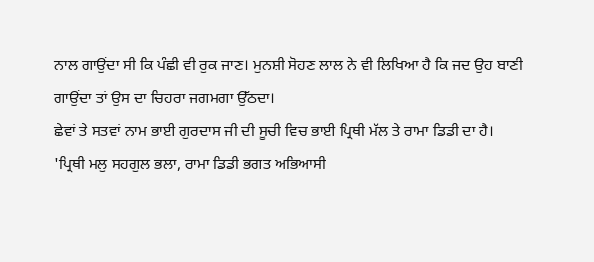ਨਾਲ ਗਾਉਂਦਾ ਸੀ ਕਿ ਪੰਛੀ ਵੀ ਰੁਕ ਜਾਣ। ਮੁਨਸ਼ੀ ਸੋਹਣ ਲਾਲ ਨੇ ਵੀ ਲਿਖਿਆ ਹੈ ਕਿ ਜਦ ਉਹ ਬਾਣੀ ਗਾਉਂਦਾ ਤਾਂ ਉਸ ਦਾ ਚਿਹਰਾ ਜਗਮਗਾ ਉੱਠਦਾ।
ਛੇਵਾਂ ਤੇ ਸਤਵਾਂ ਨਾਮ ਭਾਈ ਗੁਰਦਾਸ ਜੀ ਦੀ ਸੂਚੀ ਵਿਚ ਭਾਈ ਪ੍ਰਿਥੀ ਮੱਲ ਤੇ ਰਾਮਾ ਡਿਡੀ ਦਾ ਹੈ। 'ਪ੍ਰਿਥੀ ਮਲੁ ਸਹਗੁਲ ਭਲਾ, ਰਾਮਾ ਡਿਡੀ ਭਗਤ ਅਭਿਆਸੀ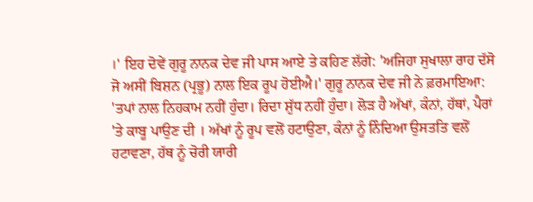।' ਇਹ ਦੋਵੇਂ ਗੁਰੂ ਨਾਨਕ ਦੇਵ ਜੀ ਪਾਸ ਆਏ ਤੇ ਕਹਿਣ ਲੱਗੇ: 'ਅਜਿਹਾ ਸੁਖਾਲਾ ਰਾਹ ਦੱਸੋ ਜੋ ਅਸੀਂ ਬਿਸ਼ਨ (ਪ੍ਰਭੂ) ਨਾਲ ਇਕ ਰੂਪ ਹੋਈਐ।' ਗੁਰੂ ਨਾਨਕ ਦੇਵ ਜੀ ਨੇ ਫ਼ਰਮਾਇਆ:
'ਤਪਾਂ ਨਾਲ ਨਿਹਕਾਮ ਨਹੀਂ ਹੁੰਦਾ। ਰਿਦਾ ਸ਼ੁੱਧ ਨਹੀਂ ਹੁੰਦਾ। ਲੋੜ ਹੈ ਅੱਖਾਂ, ਕੰਨਾਂ, ਹੱਥਾਂ, ਪੈਰਾਂ 'ਤੇ ਕਾਬੂ ਪਾਉਣ ਦੀ । ਅੱਖਾਂ ਨੂੰ ਰੂਪ ਵਲੋਂ ਹਟਾਉਣਾ, ਕੰਨਾਂ ਨੂੰ ਨਿੰਦਿਆ ਉਸਤਤਿ ਵਲੋਂ ਹਟਾਵਣਾ, ਹੱਥ ਨੂੰ ਚੋਰੀ ਯਾਰੀ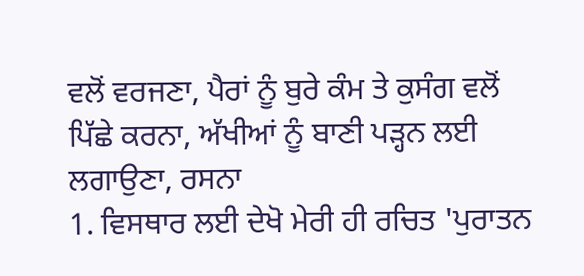ਵਲੋਂ ਵਰਜਣਾ, ਪੈਰਾਂ ਨੂੰ ਬੁਰੇ ਕੰਮ ਤੇ ਕੁਸੰਗ ਵਲੋਂ ਪਿੱਛੇ ਕਰਨਾ, ਅੱਖੀਆਂ ਨੂੰ ਬਾਣੀ ਪੜ੍ਹਨ ਲਈ ਲਗਾਉਣਾ, ਰਸਨਾ
1. ਵਿਸਥਾਰ ਲਈ ਦੇਖੋ ਮੇਰੀ ਹੀ ਰਚਿਤ 'ਪੁਰਾਤਨ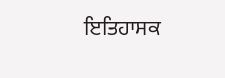ਇਤਿਹਾਸਕ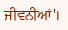ਜੀਵਨੀਆਂ'।